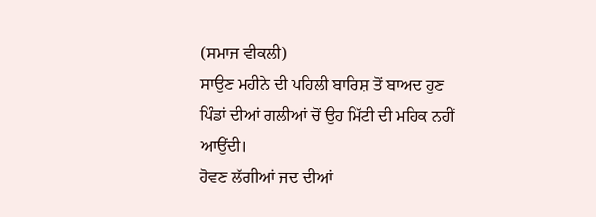(ਸਮਾਜ ਵੀਕਲੀ)
ਸਾਉਣ ਮਹੀਨੇ ਦੀ ਪਹਿਲੀ ਬਾਰਿਸ਼ ਤੋਂ ਬਾਅਦ ਹੁਣ
ਪਿੰਡਾਂ ਦੀਆਂ ਗਲੀਆਂ ਚੋਂ ਉਹ ਮਿੱਟੀ ਦੀ ਮਹਿਕ ਨਹੀਂ ਆਉਂਦੀ।
ਹੋਵਣ ਲੱਗੀਆਂ ਜਦ ਦੀਆਂ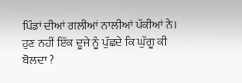ਪਿੰਡਾਂ ਦੀਆਂ ਗਲੀਆਂ ਨਾਲੀਆਂ ਪੱਕੀਆਂ ਨੇ।
ਹੁਣ ਨਹੀਂ ਇੱਕ ਦੂਜੇ ਨੂੰ ਪੁੱਛਦੇ ਕਿ ਘੁੱਗੂ ਕੀ ਬੋਲਦਾ ?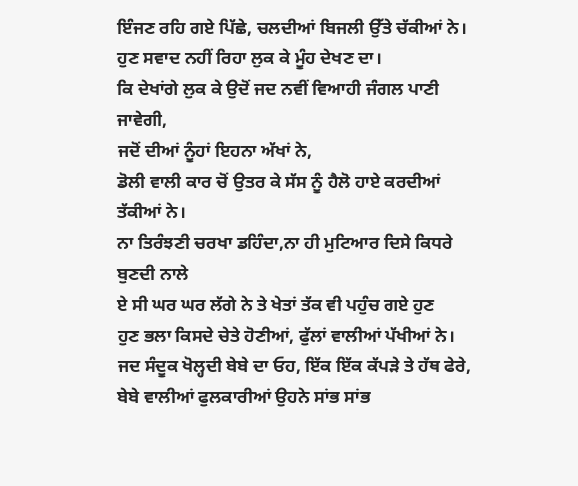ਇੰਜਣ ਰਹਿ ਗਏ ਪਿੱਛੇ, ਚਲਦੀਆਂ ਬਿਜਲੀ ਉੱਤੇ ਚੱਕੀਆਂ ਨੇ।
ਹੁਣ ਸਵਾਦ ਨਹੀਂ ਰਿਹਾ ਲੁਕ ਕੇ ਮੂੰਹ ਦੇਖਣ ਦਾ।
ਕਿ ਦੇਖਾਂਗੇ ਲੁਕ ਕੇ ਉਦੋਂ ਜਦ ਨਵੀਂ ਵਿਆਹੀ ਜੰਗਲ ਪਾਣੀ ਜਾਵੇਗੀ,
ਜਦੋਂ ਦੀਆਂ ਨੂੰਹਾਂ ਇਹਨਾ ਅੱਖਾਂ ਨੇ,
ਡੋਲੀ ਵਾਲੀ ਕਾਰ ਚੋਂ ਉਤਰ ਕੇ ਸੱਸ ਨੂੰ ਹੈਲੋ ਹਾਏ ਕਰਦੀਆਂ ਤੱਕੀਆਂ ਨੇ।
ਨਾ ਤਿਰੰਝਣੀ ਚਰਖਾ ਡਹਿੰਦਾ,ਨਾ ਹੀ ਮੁਟਿਆਰ ਦਿਸੇ ਕਿਧਰੇ ਬੁਣਦੀ ਨਾਲੇ
ਏ ਸੀ ਘਰ ਘਰ ਲੱਗੇ ਨੇ ਤੇ ਖੇਤਾਂ ਤੱਕ ਵੀ ਪਹੁੰਚ ਗਏ ਹੁਣ
ਹੁਣ ਭਲਾ ਕਿਸਦੇ ਚੇਤੇ ਹੋਣੀਆਂ, ਫੁੱਲਾਂ ਵਾਲੀਆਂ ਪੱਖੀਆਂ ਨੇ।
ਜਦ ਸੰਦੂਕ ਖੋਲ੍ਹਦੀ ਬੇਬੇ ਦਾ ਓਹ, ਇੱਕ ਇੱਕ ਕੱਪੜੇ ਤੇ ਹੱਥ ਫੇਰੇ,
ਬੇਬੇ ਵਾਲੀਆਂ ਫੁਲਕਾਰੀਆਂ ਉਹਨੇ ਸਾਂਭ ਸਾਂਭ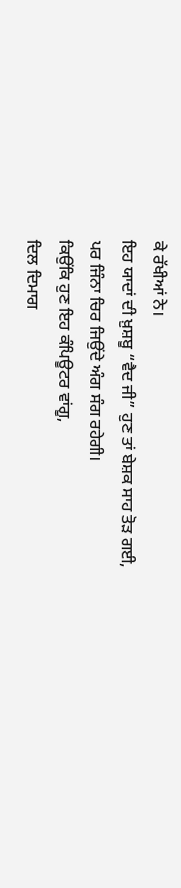ਕੇ ਰੱਖੀਆਂ ਨੇ।
ਇਹ ਯਾਦਾਂ ਦੀ ਖ਼ੁਸ਼ਬੂ “ਵੈਦ ਜੀ” ਹੁਣ ਤਾਂ ਬੇਸ਼ਕ ਸਾਹ ਤੋੜ ਗਈ,
ਪਰ ਜਿੰਨਾ ਚਿਰ ਜਿਉਂਦੇ ਅੰਗ ਸੰਗ ਰਹੇਗੀ।
ਕਿਉਂਕਿ ਹੁਣ ਇਹ ਕੰਪਿਊਟਰ ਵਾਂਗੂ,
ਦਿਲ ਦਿਮਾਗ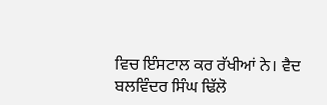ਵਿਚ ਇੰਸਟਾਲ ਕਰ ਰੱਖੀਆਂ ਨੇ। ਵੈਦ
ਬਲਵਿੰਦਰ ਸਿੰਘ ਢਿੱਲੋ